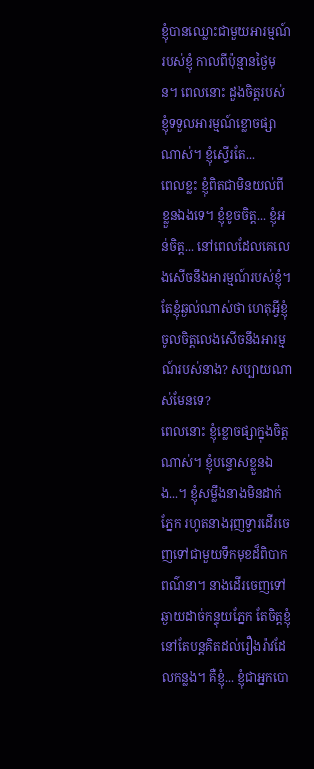ខ្ញុំបានឈ្លោះជាមួយអារម្មណ៍របស់ខ្ញុំ កាលពីប៉ុន្មានថ្ងៃមុន។ ពេលនោះ ដួងចិត្តរបស់ខ្ញុំទទួលអារម្មណ៍ខ្លោចផ្សាណាស់។ ខ្ញុំស្ទើរតែ...
ពេលខ្លះ ខ្ញុំពិតជាមិនយល់ពីខ្លួនឯងទេ។ ខ្ញុំខូចចិត្ត... ខ្ញុំអន់ចិត្ត... នៅពេលដែលគេលេងសើចនឹងអារម្មណ៍របស់ខ្ញុំ។ តែខ្ញុំឆ្ងល់ណាស់ថា ហេតុអ្វីខ្ញុំចូលចិត្តលេងសើចនឹងអារម្មណ៍របស់នាង? សប្បាយណាស់មែនទេ?
ពេលនោះ ខ្ញុំខ្លោចផ្សាក្នុងចិត្តណាស់។ ខ្ញុំបន្ទោសខ្លួនឯង...។ ខ្ញុំសម្លឹងនាងមិនដាក់ភ្នែក រហូតនាងរុញទ្វារដើរចេញទៅជាមួយទឹកមុខដ៏ពិបាកពណ៌នា។ នាងដើរចេញទៅឆ្ងាយដាច់កន្ទុយភ្នែក តែចិត្តខ្ញុំនៅតែបន្តគិតដល់រឿងរ៉ាវដែលកន្លង។ គឺខ្ញុំ... ខ្ញុំជាអ្នកបោ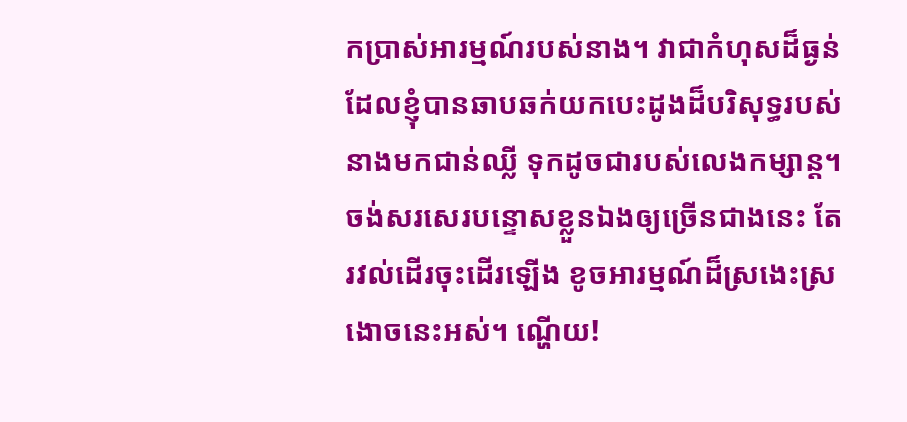កប្រាស់អារម្មណ៍របស់នាង។ វាជាកំហុសដ៏ធ្ងន់ ដែលខ្ញុំបានឆាបឆក់យកបេះដូងដ៏បរិសុទ្ធរបស់នាងមកជាន់ឈ្លី ទុកដូចជារបស់លេងកម្សាន្ត។
ចង់សរសេរបន្ទោសខ្លួនឯងឲ្យច្រើនជាងនេះ តែរវល់ដើរចុះដើរឡើង ខូចអារម្មណ៍ដ៏ស្រងេះស្រងោចនេះអស់។ ណ្ហើយ!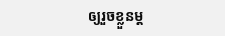ឲ្យរួចខ្លួនម្ដ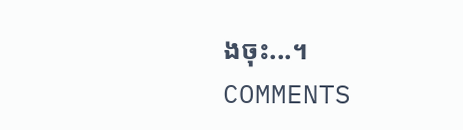ងចុះ...។
COMMENTS